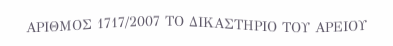ΑΡΙΘΜΟΣ 1717/2007 ΤΟ ΔΙΚΑΣΤΗΡΙΟ ΤΟΥ ΑΡΕΙΟΥ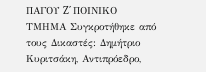ΠΑΓΟΥ Z΄ ΠΟΙΝΙΚΟ ΤΜΗΜΑ Συγκροτήθηκε από τους Δικαστές: Δημήτριο Κυριτσάκη, Αντιπρόεδρο,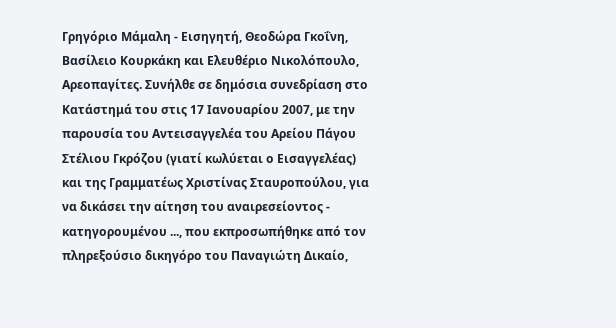Γρηγόριο Μάμαλη - Εισηγητή, Θεοδώρα Γκοΐνη, Βασίλειο Κουρκάκη και Ελευθέριο Νικολόπουλο, Αρεοπαγίτες. Συνήλθε σε δημόσια συνεδρίαση στο Κατάστημά του στις 17 Ιανουαρίου 2007, με την παρουσία του Αντεισαγγελέα του Αρείου Πάγου Στέλιου Γκρόζου (γιατί κωλύεται ο Εισαγγελέας) και της Γραμματέως Χριστίνας Σταυροπούλου, για να δικάσει την αίτηση του αναιρεσείοντος - κατηγορουμένου ..., που εκπροσωπήθηκε από τον πληρεξούσιο δικηγόρο του Παναγιώτη Δικαίο,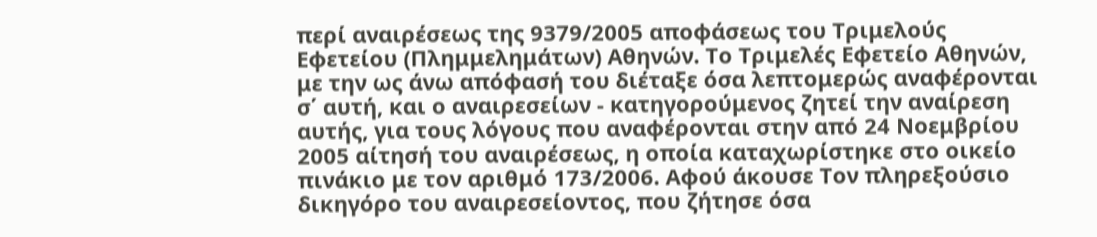περί αναιρέσεως της 9379/2005 αποφάσεως του Τριμελούς Εφετείου (Πλημμελημάτων) Αθηνών. Το Τριμελές Εφετείο Αθηνών, με την ως άνω απόφασή του διέταξε όσα λεπτομερώς αναφέρονται σ΄ αυτή, και ο αναιρεσείων - κατηγορούμενος ζητεί την αναίρεση αυτής, για τους λόγους που αναφέρονται στην από 24 Νοεμβρίου 2005 αίτησή του αναιρέσεως, η οποία καταχωρίστηκε στο οικείο πινάκιο με τον αριθμό 173/2006. Αφού άκουσε Τον πληρεξούσιο δικηγόρο του αναιρεσείοντος, που ζήτησε όσα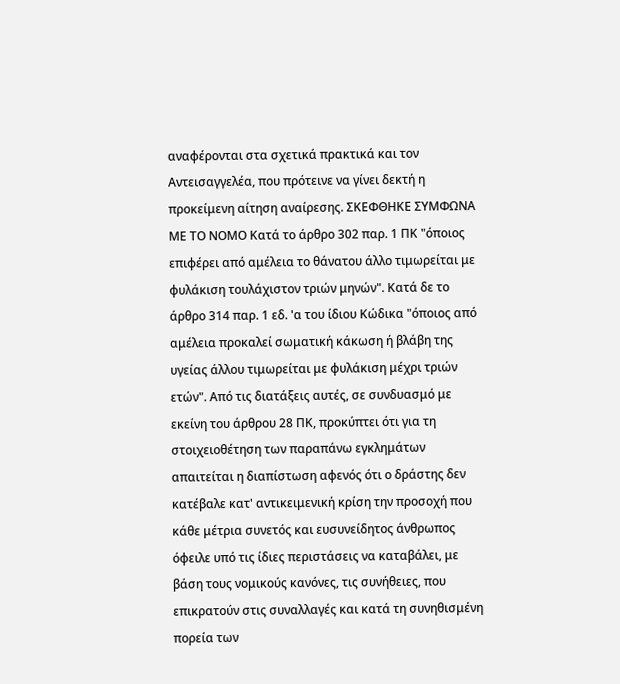αναφέρονται στα σχετικά πρακτικά και τον Αντεισαγγελέα, που πρότεινε να γίνει δεκτή η προκείμενη αίτηση αναίρεσης. ΣΚΕΦΘΗΚΕ ΣΥΜΦΩΝΑ ΜΕ ΤΟ ΝΟΜΟ Κατά το άρθρο 302 παρ. 1 ΠΚ "όποιος επιφέρει από αμέλεια το θάνατου άλλο τιμωρείται με φυλάκιση τουλάχιστον τριών μηνών". Κατά δε το άρθρο 314 παρ. 1 εδ. 'α του ίδιου Κώδικα "όποιος από αμέλεια προκαλεί σωματική κάκωση ή βλάβη της υγείας άλλου τιμωρείται με φυλάκιση μέχρι τριών ετών". Από τις διατάξεις αυτές, σε συνδυασμό με εκείνη του άρθρου 28 ΠΚ, προκύπτει ότι για τη στοιχειοθέτηση των παραπάνω εγκλημάτων απαιτείται η διαπίστωση αφενός ότι ο δράστης δεν κατέβαλε κατ' αντικειμενική κρίση την προσοχή που κάθε μέτρια συνετός και ευσυνείδητος άνθρωπος όφειλε υπό τις ίδιες περιστάσεις να καταβάλει, με βάση τους νομικούς κανόνες, τις συνήθειες, που επικρατούν στις συναλλαγές και κατά τη συνηθισμένη πορεία των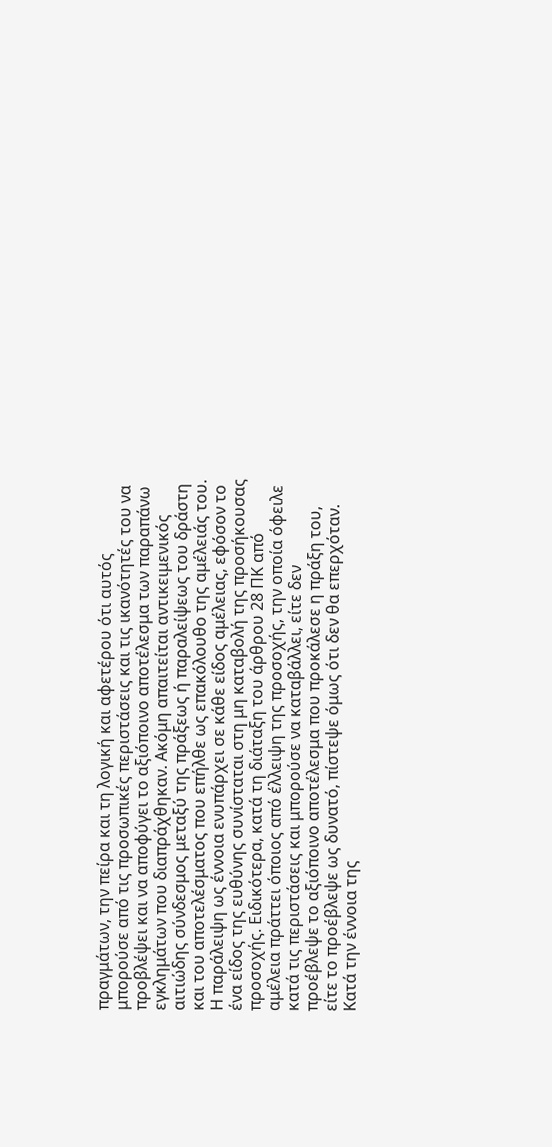πραγμάτων, την πείρα και τη λογική και αφετέρου ότι αυτός μπορούσε από τις προσωπικές περιστάσεις και τις ικανότητές του να προβλέψει και να αποφύγει το αξιόποινο αποτέλεσμα των παραπάνω εγκλημάτων που διαπράχθηκαν. Ακόμη απαιτείται αντικειμενικός αιτιώδης σύνδεσμος μεταξύ της πράξεως ή παραλείψεως του δράστη και του αποτελέσματος που επήλθε ως επακόλουθο της αμέλειάς του. Η παράλειψη ως έννοια ενυπάρχει σε κάθε είδος αμέλειας, εφόσον το ένα είδος της ευθύνης συνίσταται στη μη καταβολή της προσήκουσας προσοχής. Ειδικότερα, κατά τη διάταξη του άρθρου 28 ΠΚ από αμέλεια πράττει όποιος από έλλειψη της προσοχής, την οποία όφειλε κατά τις περιστάσεις και μπορούσε να καταβάλλει, είτε δεν προέβλεψε το αξιόποινο αποτέλεσμα που προκάλεσε η πράξη του, είτε το προέβλεψε ως δυνατό, πίστεψε όμως ότι δεν θα επερχόταν. Κατά την έννοια της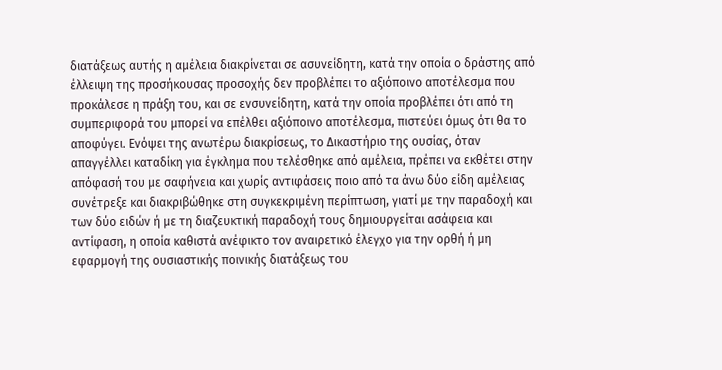διατάξεως αυτής η αμέλεια διακρίνεται σε ασυνείδητη, κατά την οποία ο δράστης από έλλειψη της προσήκουσας προσοχής δεν προβλέπει το αξιόποινο αποτέλεσμα που προκάλεσε η πράξη του, και σε ενσυνείδητη, κατά την οποία προβλέπει ότι από τη συμπεριφορά του μπορεί να επέλθει αξιόποινο αποτέλεσμα, πιστεύει όμως ότι θα το αποφύγει. Ενόψει της ανωτέρω διακρίσεως, το Δικαστήριο της ουσίας, όταν απαγγέλλει καταδίκη για έγκλημα που τελέσθηκε από αμέλεια, πρέπει να εκθέτει στην απόφασή του με σαφήνεια και χωρίς αντιφάσεις ποιο από τα άνω δύο είδη αμέλειας συνέτρεξε και διακριβώθηκε στη συγκεκριμένη περίπτωση, γιατί με την παραδοχή και των δύο ειδών ή με τη διαζευκτική παραδοχή τους δημιουργείται ασάφεια και αντίφαση, η οποία καθιστά ανέφικτο τον αναιρετικό έλεγχο για την ορθή ή μη εφαρμογή της ουσιαστικής ποινικής διατάξεως του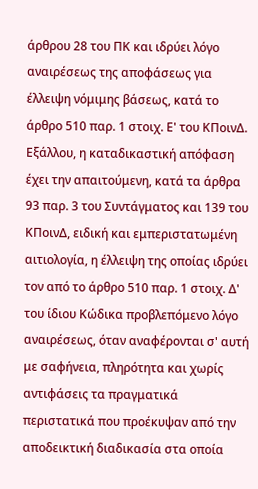άρθρου 28 του ΠΚ και ιδρύει λόγο αναιρέσεως της αποφάσεως για έλλειψη νόμιμης βάσεως, κατά το άρθρο 510 παρ. 1 στοιχ. Ε' του ΚΠοινΔ. Εξάλλου, η καταδικαστική απόφαση έχει την απαιτούμενη, κατά τα άρθρα 93 παρ. 3 του Συντάγματος και 139 του ΚΠοινΔ, ειδική και εμπεριστατωμένη αιτιολογία, η έλλειψη της οποίας ιδρύει τον από το άρθρο 510 παρ. 1 στοιχ. Δ' του ίδιου Κώδικα προβλεπόμενο λόγο αναιρέσεως, όταν αναφέρονται σ' αυτή με σαφήνεια, πληρότητα και χωρίς αντιφάσεις τα πραγματικά περιστατικά που προέκυψαν από την αποδεικτική διαδικασία στα οποία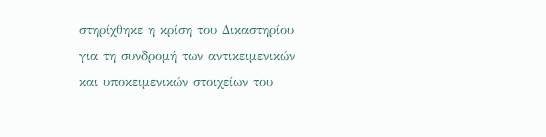στηρίχθηκε η κρίση του Δικαστηρίου για τη συνδρομή των αντικειμενικών και υποκειμενικών στοιχείων του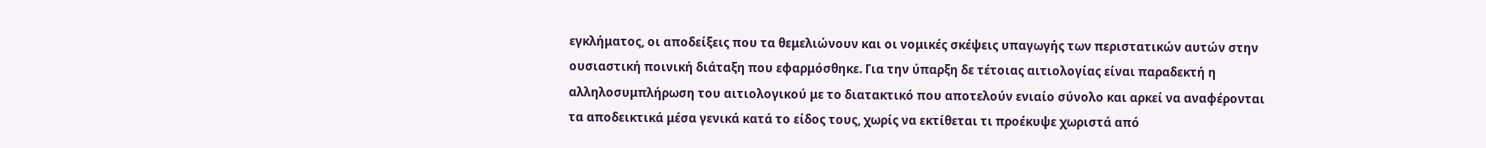εγκλήματος, οι αποδείξεις που τα θεμελιώνουν και οι νομικές σκέψεις υπαγωγής των περιστατικών αυτών στην ουσιαστική ποινική διάταξη που εφαρμόσθηκε. Για την ύπαρξη δε τέτοιας αιτιολογίας είναι παραδεκτή η αλληλοσυμπλήρωση του αιτιολογικού με το διατακτικό που αποτελούν ενιαίο σύνολο και αρκεί να αναφέρονται τα αποδεικτικά μέσα γενικά κατά το είδος τους, χωρίς να εκτίθεται τι προέκυψε χωριστά από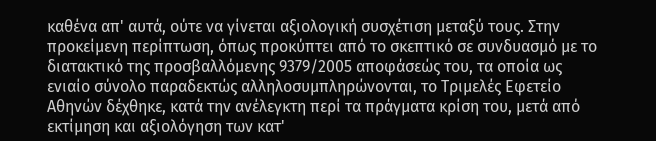καθένα απ' αυτά, ούτε να γίνεται αξιολογική συσχέτιση μεταξύ τους. Στην προκείμενη περίπτωση, όπως προκύπτει από το σκεπτικό σε συνδυασμό με το διατακτικό της προσβαλλόμενης 9379/2005 αποφάσεώς του, τα οποία ως ενιαίο σύνολο παραδεκτώς αλληλοσυμπληρώνονται, το Τριμελές Εφετείο Αθηνών δέχθηκε, κατά την ανέλεγκτη περί τα πράγματα κρίση του, μετά από εκτίμηση και αξιολόγηση των κατ'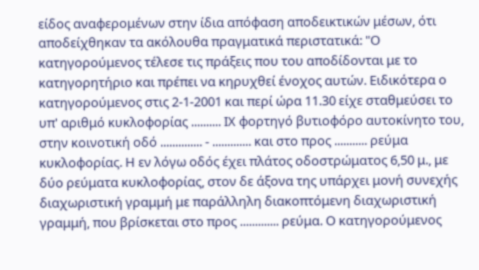είδος αναφερομένων στην ίδια απόφαση αποδεικτικών μέσων, ότι αποδείχθηκαν τα ακόλουθα πραγματικά περιστατικά: "Ο κατηγορούμενος τέλεσε τις πράξεις που του αποδίδονται με το κατηγορητήριο και πρέπει να κηρυχθεί ένοχος αυτών. Ειδικότερα ο κατηγορούμενος στις 2-1-2001 και περί ώρα 11.30 είχε σταθμεύσει το υπ' αριθμό κυκλοφορίας .......... ΙΧ φορτηγό βυτιοφόρο αυτοκίνητο του, στην κοινοτική οδό .............. - ............. και στο προς ........... ρεύμα κυκλοφορίας. Η εν λόγω οδός έχει πλάτος οδοστρώματος 6,50 μ., με δύο ρεύματα κυκλοφορίας, στον δε άξονα της υπάρχει μονή συνεχής διαχωριστική γραμμή με παράλληλη διακοπτόμενη διαχωριστική γραμμή, που βρίσκεται στο προς ............. ρεύμα. Ο κατηγορούμενος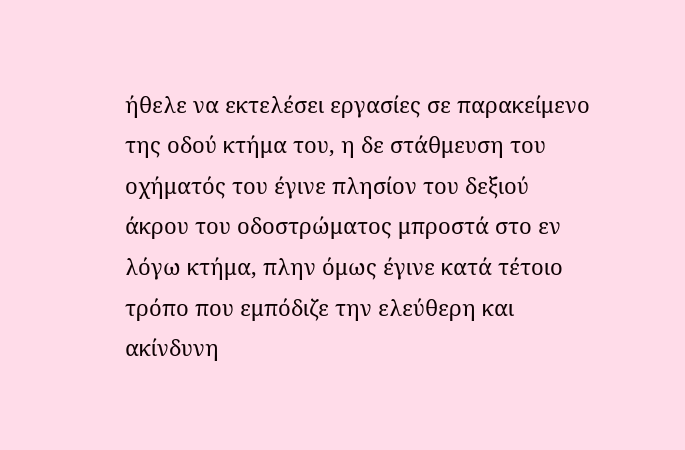ήθελε να εκτελέσει εργασίες σε παρακείμενο της οδού κτήμα του, η δε στάθμευση του οχήματός του έγινε πλησίον του δεξιού άκρου του οδοστρώματος μπροστά στο εν λόγω κτήμα, πλην όμως έγινε κατά τέτοιο τρόπο που εμπόδιζε την ελεύθερη και ακίνδυνη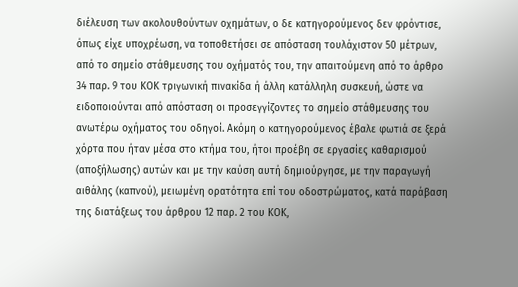διέλευση των ακολουθούντων οχημάτων, ο δε κατηγορούμενος δεν φρόντισε, όπως είχε υποχρέωση, να τοποθετήσει σε απόσταση τουλάχιστον 50 μέτρων, από το σημείο στάθμευσης του οχήματός του, την απαιτούμενη από το άρθρο 34 παρ. 9 του ΚΟΚ τριγωνική πινακίδα ή άλλη κατάλληλη συσκευή, ώστε να ειδοποιούνται από απόσταση οι προσεγγίζοντες το σημείο στάθμευσης του ανωτέρω οχήματος του οδηγοί. Ακόμη ο κατηγορούμενος έβαλε φωτιά σε ξερά χόρτα που ήταν μέσα στο κτήμα του, ήτοι προέβη σε εργασίες καθαρισμού (αποξήλωσης) αυτών και με την καύση αυτή δημιούργησε, με την παραγωγή αιθάλης (καπνού), μειωμένη ορατότητα επί του οδοστρώματος, κατά παράβαση της διατάξεως του άρθρου 12 παρ. 2 του ΚΟΚ,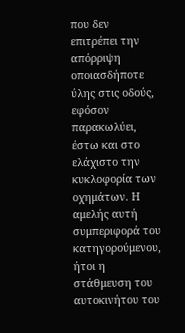που δεν επιτρέπει την απόρριψη οποιασδήποτε ύλης στις οδούς, εφόσον παρακωλύει, έστω και στο ελάχιστο την κυκλοφορία των οχημάτων. Η αμελής αυτή συμπεριφορά του κατηγορούμενου, ήτοι η στάθμευση του αυτοκινήτου του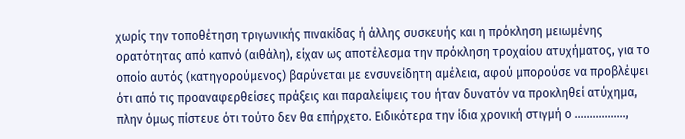χωρίς την τοποθέτηση τριγωνικής πινακίδας ή άλλης συσκευής και η πρόκληση μειωμένης ορατότητας από καπνό (αιθάλη), είχαν ως αποτέλεσμα την πρόκληση τροχαίου ατυχήματος, για το οποίο αυτός (κατηγορούμενος) βαρύνεται με ενσυνείδητη αμέλεια, αφού μπορούσε να προβλέψει ότι από τις προαναφερθείσες πράξεις και παραλείψεις του ήταν δυνατόν να προκληθεί ατύχημα, πλην όμως πίστευε ότι τούτο δεν θα επήρχετο. Ειδικότερα την ίδια χρονική στιγμή ο .................,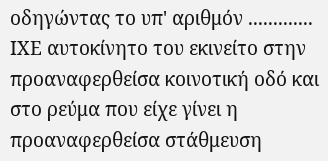οδηγώντας το υπ' αριθμόν ............. ΙΧΕ αυτοκίνητο του εκινείτο στην προαναφερθείσα κοινοτική οδό και στο ρεύμα που είχε γίνει η προαναφερθείσα στάθμευση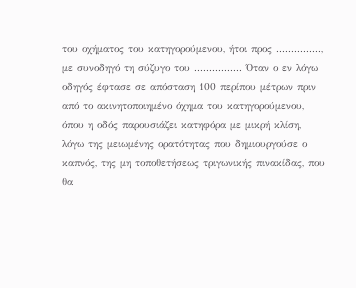του οχήματος του κατηγορούμενου, ήτοι προς ..............., με συνοδηγό τη σύζυγο του ................ Όταν ο εν λόγω οδηγός έφτασε σε απόσταση 100 περίπου μέτρων πριν από το ακινητοποιημένο όχημα του κατηγορούμενου, όπου η οδός παρουσιάζει κατηφόρα με μικρή κλίση, λόγω της μειωμένης ορατότητας που δημιουργούσε ο καπνός, της μη τοποθετήσεως τριγωνικής πινακίδας, που θα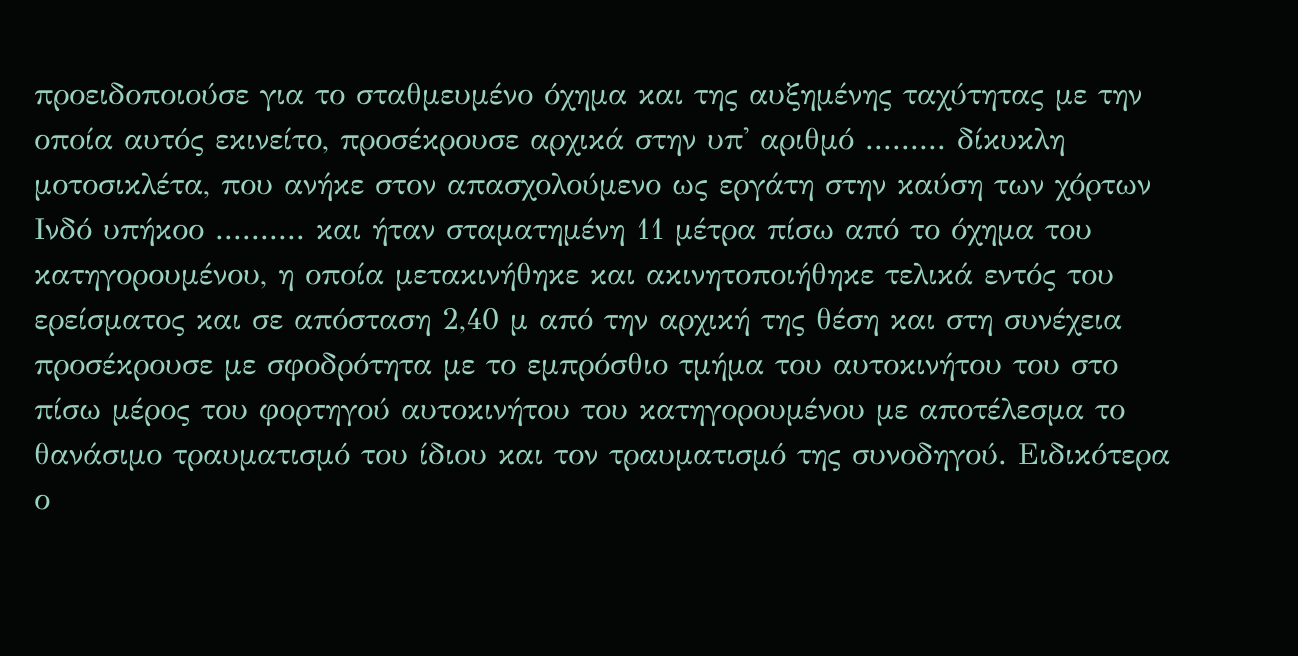προειδοποιούσε για το σταθμευμένο όχημα και της αυξημένης ταχύτητας με την οποία αυτός εκινείτο, προσέκρουσε αρχικά στην υπ' αριθμό ......... δίκυκλη μοτοσικλέτα, που ανήκε στον απασχολούμενο ως εργάτη στην καύση των χόρτων Ινδό υπήκοο .......... και ήταν σταματημένη 11 μέτρα πίσω από το όχημα του κατηγορουμένου, η οποία μετακινήθηκε και ακινητοποιήθηκε τελικά εντός του ερείσματος και σε απόσταση 2,40 μ από την αρχική της θέση και στη συνέχεια προσέκρουσε με σφοδρότητα με το εμπρόσθιο τμήμα του αυτοκινήτου του στο πίσω μέρος του φορτηγού αυτοκινήτου του κατηγορουμένου με αποτέλεσμα το θανάσιμο τραυματισμό του ίδιου και τον τραυματισμό της συνοδηγού. Ειδικότερα ο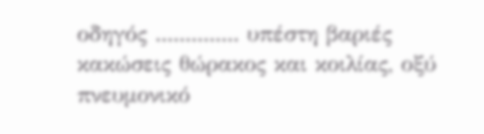οδηγός .............. υπέστη βαριές κακώσεις θώρακος και κοιλίας, οξύ πνευμονικό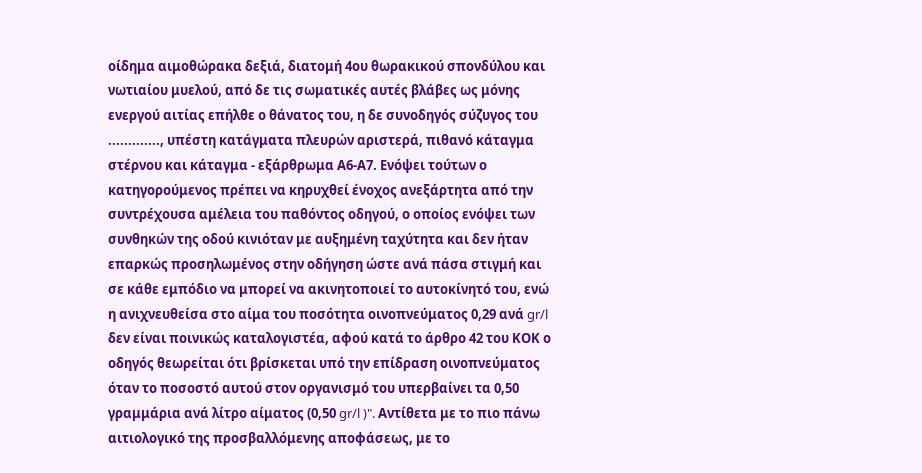οίδημα αιμοθώρακα δεξιά, διατομή 4ου θωρακικού σπονδύλου και νωτιαίου μυελού, από δε τις σωματικές αυτές βλάβες ως μόνης ενεργού αιτίας επήλθε ο θάνατος του, η δε συνοδηγός σύζυγος του ............., υπέστη κατάγματα πλευρών αριστερά, πιθανό κάταγμα στέρνου και κάταγμα - εξάρθρωμα Α6-Α7. Ενόψει τούτων ο κατηγορούμενος πρέπει να κηρυχθεί ένοχος ανεξάρτητα από την συντρέχουσα αμέλεια του παθόντος οδηγού, ο οποίος ενόψει των συνθηκών της οδού κινιόταν με αυξημένη ταχύτητα και δεν ήταν επαρκώς προσηλωμένος στην οδήγηση ώστε ανά πάσα στιγμή και σε κάθε εμπόδιο να μπορεί να ακινητοποιεί το αυτοκίνητό του, ενώ η ανιχνευθείσα στο αίμα του ποσότητα οινοπνεύματος 0,29 ανά gr/l δεν είναι ποινικώς καταλογιστέα, αφού κατά το άρθρο 42 του ΚΟΚ ο οδηγός θεωρείται ότι βρίσκεται υπό την επίδραση οινοπνεύματος όταν το ποσοστό αυτού στον οργανισμό του υπερβαίνει τα 0,50 γραμμάρια ανά λίτρο αίματος (0,50 gr/l )". Αντίθετα με το πιο πάνω αιτιολογικό της προσβαλλόμενης αποφάσεως, με το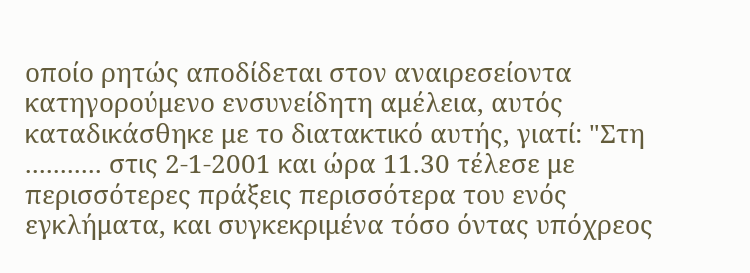οποίο ρητώς αποδίδεται στον αναιρεσείοντα κατηγορούμενο ενσυνείδητη αμέλεια, αυτός καταδικάσθηκε με το διατακτικό αυτής, γιατί: "Στη ........... στις 2-1-2001 και ώρα 11.30 τέλεσε με περισσότερες πράξεις περισσότερα του ενός εγκλήματα, και συγκεκριμένα τόσο όντας υπόχρεος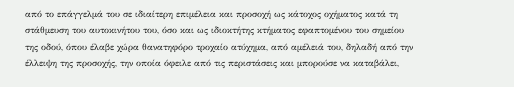από το επάγγελμά του σε ιδιαίτερη επιμέλεια και προσοχή ως κάτοχος οχήματος κατά τη στάθμευση του αυτοκινήτου του, όσο και ως ιδιοκτήτης κτήματος εφαπτομένου του σημείου της οδού, όπου έλαβε χώρα θανατηφόρο τροχαίο ατύχημα, από αμέλειά του, δηλαδή από την έλλειψη της προσοχής, την οποία όφειλε από τις περιστάσεις και μπορούσε να καταβάλει,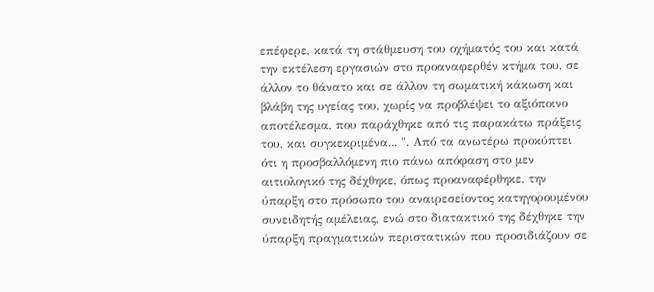επέφερε, κατά τη στάθμευση του οχήματός του και κατά την εκτέλεση εργασιών στο προαναφερθέν κτήμα του, σε άλλον το θάνατο και σε άλλον τη σωματική κάκωση και βλάβη της υγείας του, χωρίς να προβλέψει το αξιόποινο αποτέλεσμα, που παράχθηκε από τις παρακάτω πράξεις του, και συγκεκριμένα... ". Από τα ανωτέρω προκύπτει ότι η προσβαλλόμενη πιο πάνω απόφαση στο μεν αιτιολογικό της δέχθηκε, όπως προαναφέρθηκε, την ύπαρξη στο πρόσωπο του αναιρεσείοντος κατηγορουμένου συνειδητής αμέλειας, ενώ στο διατακτικό της δέχθηκε την ύπαρξη πραγματικών περιστατικών που προσιδιάζουν σε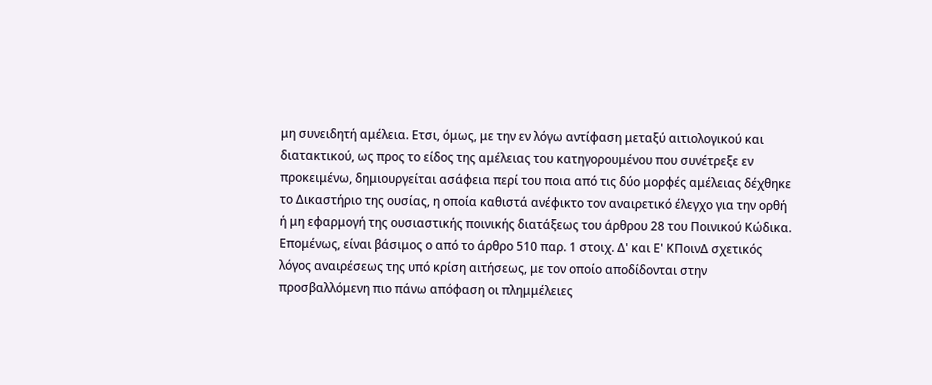μη συνειδητή αμέλεια. Ετσι, όμως, με την εν λόγω αντίφαση μεταξύ αιτιολογικού και διατακτικού, ως προς το είδος της αμέλειας του κατηγορουμένου που συνέτρεξε εν προκειμένω, δημιουργείται ασάφεια περί του ποια από τις δύο μορφές αμέλειας δέχθηκε το Δικαστήριο της ουσίας, η οποία καθιστά ανέφικτο τον αναιρετικό έλεγχο για την ορθή ή μη εφαρμογή της ουσιαστικής ποινικής διατάξεως του άρθρου 28 του Ποινικού Κώδικα. Επομένως, είναι βάσιμος ο από το άρθρο 510 παρ. 1 στοιχ. Δ' και Ε' ΚΠοινΔ σχετικός λόγος αναιρέσεως της υπό κρίση αιτήσεως, με τον οποίο αποδίδονται στην προσβαλλόμενη πιο πάνω απόφαση οι πλημμέλειες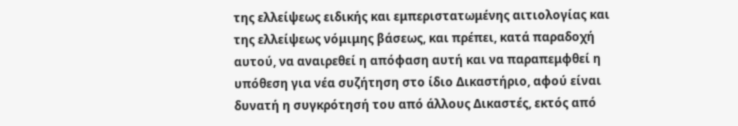της ελλείψεως ειδικής και εμπεριστατωμένης αιτιολογίας και της ελλείψεως νόμιμης βάσεως, και πρέπει, κατά παραδοχή αυτού, να αναιρεθεί η απόφαση αυτή και να παραπεμφθεί η υπόθεση για νέα συζήτηση στο ίδιο Δικαστήριο, αφού είναι δυνατή η συγκρότησή του από άλλους Δικαστές, εκτός από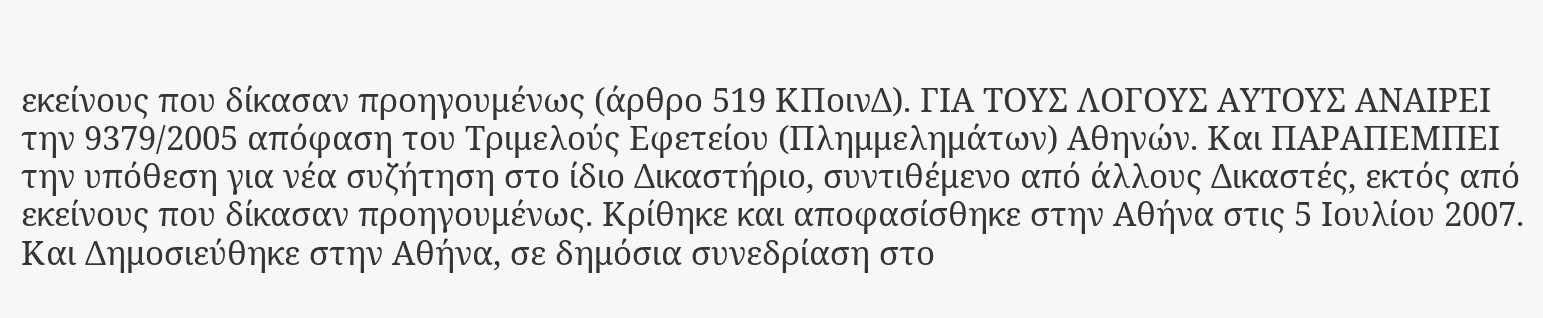εκείνους που δίκασαν προηγουμένως (άρθρο 519 ΚΠοινΔ). ΓΙΑ ΤΟΥΣ ΛΟΓΟΥΣ ΑΥΤΟΥΣ ΑΝΑΙΡΕΙ την 9379/2005 απόφαση του Τριμελούς Εφετείου (Πλημμελημάτων) Αθηνών. Και ΠΑΡΑΠΕΜΠΕΙ την υπόθεση για νέα συζήτηση στο ίδιο Δικαστήριο, συντιθέμενο από άλλους Δικαστές, εκτός από εκείνους που δίκασαν προηγουμένως. Κρίθηκε και αποφασίσθηκε στην Αθήνα στις 5 Ιουλίου 2007. Και Δημοσιεύθηκε στην Αθήνα, σε δημόσια συνεδρίαση στο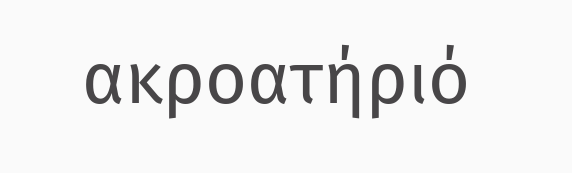ακροατήριό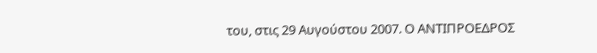του, στις 29 Αυγούστου 2007. Ο ΑΝΤΙΠΡΟΕΔΡΟΣ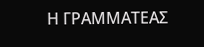Η ΓΡΑΜΜΑΤΕΑΣ